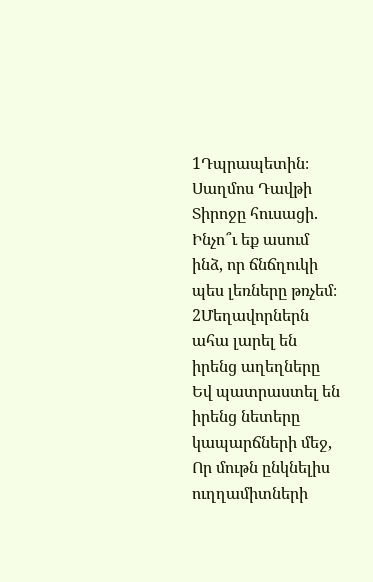1Դպրապետին։ Սաղմոս Դավթի Տիրոջը հուսացի. Ինչո՞ւ եք ասում ինձ, որ ճնճղուկի պես լեռները թռչեմ։
2Մեղավորներն ահա լարել են իրենց աղեղները Եվ պատրաստել են իրենց նետերը կապարճների մեջ, Որ մութն ընկնելիս ուղղամիտների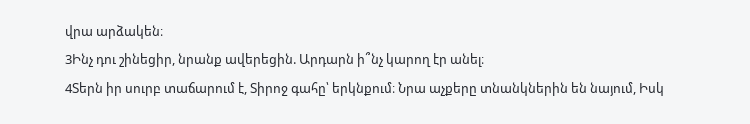վրա արձակեն։
3Ինչ դու շինեցիր, նրանք ավերեցին. Արդարն ի՞նչ կարող էր անել։
4Տերն իր սուրբ տաճարում է, Տիրոջ գահը՝ երկնքում։ Նրա աչքերը տնանկներին են նայում, Իսկ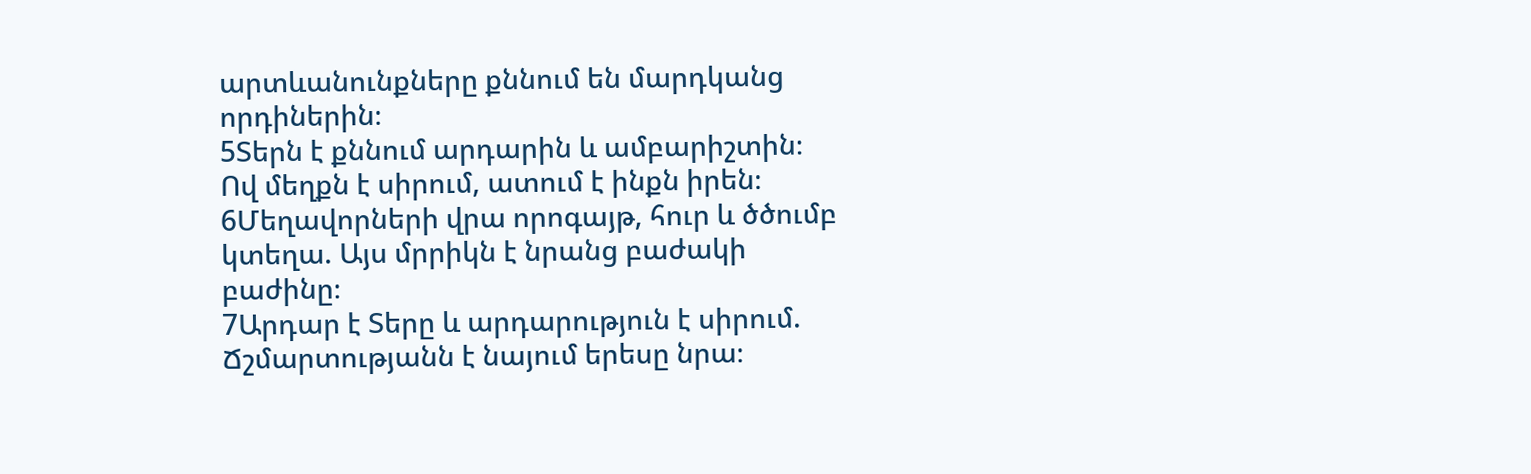արտևանունքները քննում են մարդկանց որդիներին։
5Տերն է քննում արդարին և ամբարիշտին։ Ով մեղքն է սիրում, ատում է ինքն իրեն։
6Մեղավորների վրա որոգայթ, հուր և ծծումբ կտեղա. Այս մրրիկն է նրանց բաժակի բաժինը։
7Արդար է Տերը և արդարություն է սիրում. Ճշմարտությանն է նայում երեսը նրա։